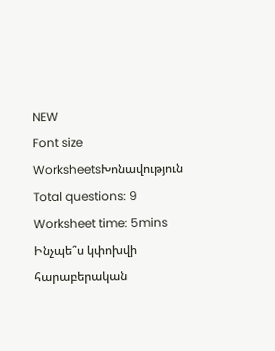NEW
Font size
WorksheetsԽոնավություն
Total questions: 9
Worksheet time: 5mins
Ինչպե՞ս կփոխվի հարաբերական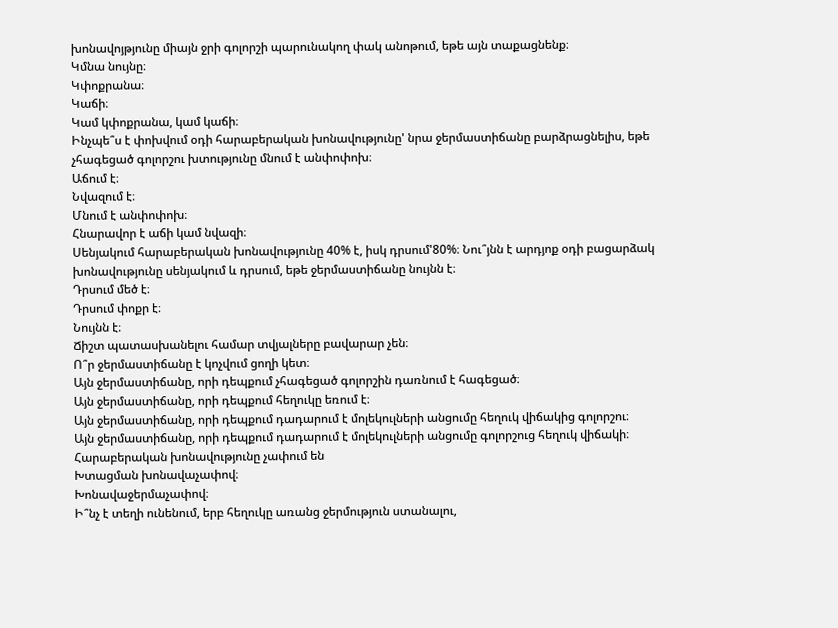խոնավոյթյունը միայն ջրի գոլորշի պարունակող փակ անոթում, եթե այն տաքացնենք։
Կմնա նույնը։
Կփոքրանա։
Կաճի։
Կամ կփոքրանա, կամ կաճի։
Ինչպե՞ս է փոխվում օդի հարաբերական խոնավությունը' նրա ջերմաստիճանը բարձրացնելիս, եթե չհագեցած գոլորշու խտությունը մնում է անփոփոխ։
Աճում է։
Նվազում է։
Մնում է անփոփոխ։
Հնարավոր է աճի կամ նվազի։
Սենյակում հարաբերական խոնավությունը 40% է, իսկ դրսում'80%։ Նու՞յնն է արդյոք օդի բացարձակ խոնավությունը սենյակում և դրսում, եթե ջերմաստիճանը նույնն է։
Դրսում մեծ է։
Դրսում փոքր է։
Նույնն է։
Ճիշտ պատասխանելու համար տվյալները բավարար չեն։
Ո՞ր ջերմաստիճանը է կոչվում ցողի կետ։
Այն ջերմաստիճանը, որի դեպքում չհագեցած գոլորշին դառնում է հագեցած։
Այն ջերմաստիճանը, որի դեպքում հեղուկը եռում է։
Այն ջերմաստիճանը, որի դեպքում դադարում է մոլեկուլների անցումը հեղուկ վիճակից գոլորշու։
Այն ջերմաստիճանը, որի դեպքում դադարում է մոլեկուլների անցումը գոլորշուց հեղուկ վիճակի։
Հարաբերական խոնավությունը չափում են
Խտացման խոնավաչափով։
Խոնավաջերմաչափով։
Ի՞նչ է տեղի ունենում, երբ հեղուկը առանց ջերմություն ստանալու,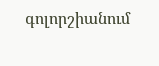գոլորշիանում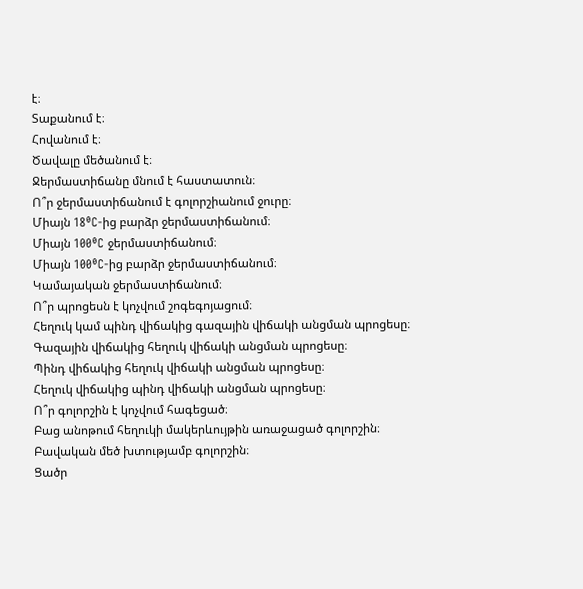է։
Տաքանում է։
Հովանում է։
Ծավալը մեծանում է։
Ջերմաստիճանը մնում է հաստատուն։
Ո՞ր ջերմաստիճանում է գոլորշիանում ջուրը։
Միայն 18⁰C-ից բարձր ջերմաստիճանում։
Միայն 100⁰C ջերմաստիճանում։
Միայն 100⁰C-ից բարձր ջերմաստիճանում։
Կամայական ջերմաստիճանում։
Ո՞ր պրոցեսն է կոչվում շոգեգոյացում։
Հեղուկ կամ պինդ վիճակից գազային վիճակի անցման պրոցեսը։
Գազային վիճակից հեղուկ վիճակի անցման պրոցեսը։
Պինդ վիճակից հեղուկ վիճակի անցման պրոցեսը։
Հեղուկ վիճակից պինդ վիճակի անցման պրոցեսը։
Ո՞ր գոլորշին է կոչվում հագեցած։
Բաց անոթում հեղուկի մակերևույթին առաջացած գոլորշին։
Բավական մեծ խտությամբ գոլորշին։
Ցածր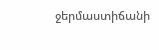ջերմաստիճանի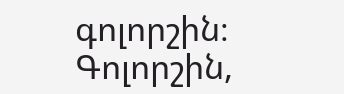գոլորշին։
Գոլորշին,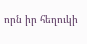որն իր հեղուկի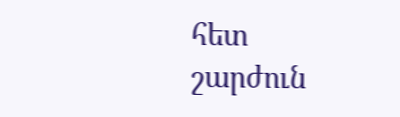հետ շարժուն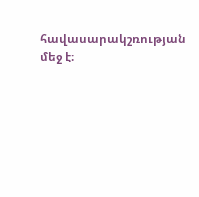հավասարակշռության մեջ է։